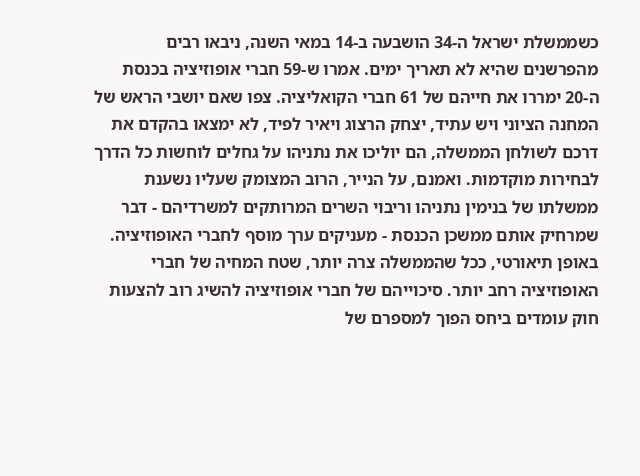כשממשלת ישראל ה-34 הושבעה ב-14 במאי השנה, ניבאו רבים מהפרשנים שהיא לא תאריך ימים. אמרו ש-59 חברי אופוזיציה בכנסת ה-20 ימררו את חייהם של 61 חברי הקואליציה. צפו שאם יושבי הראש של המחנה הציוני ויש עתיד, יצחק הרצוג ויאיר לפיד, לא ימצאו בהקדם את דרכם לשולחן הממשלה, הם יוליכו את נתניהו על גחלים לוחשות כל הדרך לבחירות מוקדמות. ואמנם, על הנייר, הרוב המצומק שעליו נשענת ממשלתו של בנימין נתניהו וריבוי השרים המרותקים למשרדיהם - דבר שמרחיק אותם ממשכן הכנסת - מעניקים ערך מוסף לחברי האופוזיציה. באופן תיאורטי, ככל שהממשלה צרה יותר, שטח המחיה של חברי האופוזיציה רחב יותר. סיכוייהם של חברי אופוזיציה להשיג רוב להצעות חוק עומדים ביחס הפוך למספרם של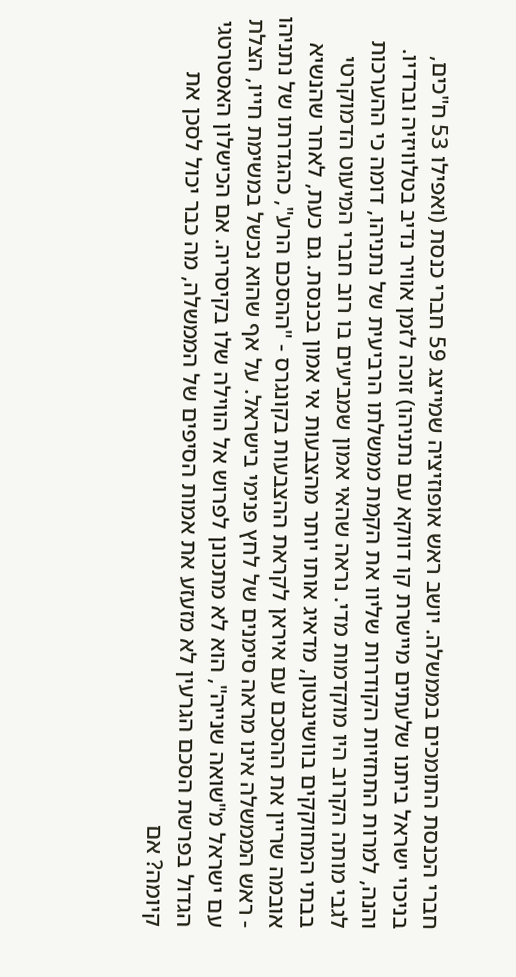חברי הכנסת התומכים בממשלה. יושב ראש אופוזיציה שמייצג 59 חברי כנסת (ואפילו 53 ח"כים, בניכוי ישראל ביתנו שלעתים מיישרת קו דווקא עם נתניהו) זוכה לזמן אוויר נדיב בטלוויזיה וברדיו.
והנה, למרות התחזיות הקודרות שליוו את הקמת ממשלתו הרביעית של נתניהו, דומה כי ההערכות לגבי מותה הקרוב היו מוקדמות מדי. נראה שהאי אמון שמביעים בו רוב חברי המיעוט הדמוקרטי בבתי המחוקקים בוושינגטון, מדאיג אותו יותר מהצבעות אי אמון בכנסת. גם כעת, לאחר שהנשיא אובמה שריין את ההסכם עם איראן לקראת ההצבעות בקונגרס - "ההסכם הרע", כהגדרתו של נתניהו - ראש הממשלה אינו מראה סימנים של לחץ פנימי בישראל. על אף שהוא נכשל במשימת חייו, הצלת עם ישראל מ"שואה שנייה", הוא לא מתכונן לפרוש אל הווילה שלו בקיסריה. אם הכישלון האסטרטגי הגדול בפרשת הסכם הגרעין לא מזעזע את אמות הסיפים של הממשלה, מה כבר יכול לסכן את קיומה? אם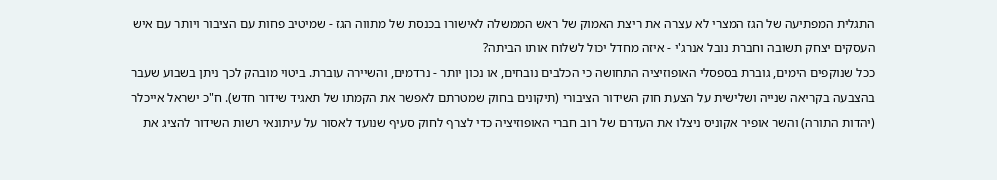התגלית המפתיעה של הגז המצרי לא עצרה את ריצת האמוק של ראש הממשלה לאישורו בכנסת של מתווה הגז - שמיטיב פחות עם הציבור ויותר עם איש העסקים יצחק תשובה וחברת נובל אנרג'י - איזה מחדל יכול לשלוח אותו הביתה?
ככל שנוקפים הימים, גוברת בספסלי האופוזיציה התחושה כי הכלבים נובחים, או נכון יותר - נרדמים, והשיירה עוברת. ביטוי מובהק לכך ניתן בשבוע שעבר בהצבעה בקריאה שנייה ושלישית על הצעת חוק השידור הציבורי (תיקונים בחוק שמטרתם לאפשר את הקמתו של תאגיד שידור חדש). ח"כ ישראל אייכלר (יהדות התורה) והשר אופיר אקוניס ניצלו את העדרם של רוב חברי האופוזיציה כדי לצרף לחוק סעיף שנועד לאסור על עיתונאי רשות השידור להציג את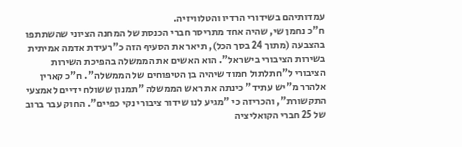עמדותיהם בשידורי הרדיו והטלוויזיה.
ח"כ נחמן שי, שהיה אחד מתריסר חברי הכנסת של המחנה הציוני שהשתתפו בהצבעה (מתוך 24 בסך הכל), תיאר את הסעיף הזה כ"רעידת אדמה אמיתית בשירות הציבורי בישראל". הוא האשים את הממשלה בהפיכת השירות הציבורי ל"חתלתול חמוד שיהיה בן הטיפוחים של הממשלה". ח"כ קארין אלהרר מ"יש עתיד" כינתה את ראש הממשלה "תמנון ששולח ידיים לאמצעי התקשורת", והכריזה כי "מגיע לנו שידור ציבורי נקי כפיים". החוק עבר ברוב של 25 חברי הקואליציה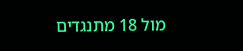מול 18 מתנגדים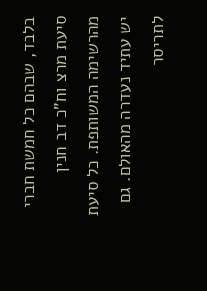בלבד, שבהם כל חמשת חברי סיעת מרצ וח"כ דב חנין מהרשימה המשותפת. כל סיעת יש עתיד נעדרה מהאולם. גם לתריסר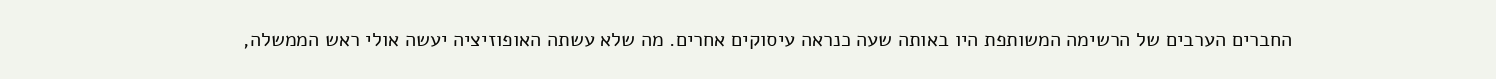החברים הערבים של הרשימה המשותפת היו באותה שעה כנראה עיסוקים אחרים. מה שלא עשתה האופוזיציה יעשה אולי ראש הממשלה,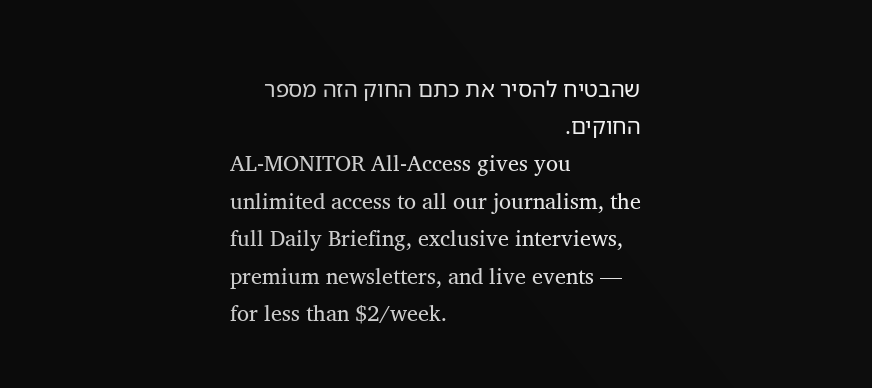שהבטיח להסיר את כתם החוק הזה מספר החוקים.
AL-MONITOR All-Access gives you unlimited access to all our journalism, the full Daily Briefing, exclusive interviews, premium newsletters, and live events — for less than $2/week.